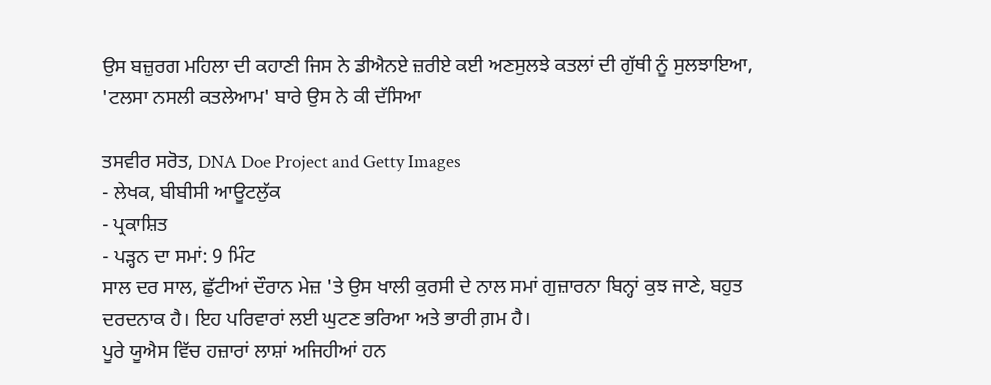ਉਸ ਬਜ਼ੁਰਗ ਮਹਿਲਾ ਦੀ ਕਹਾਣੀ ਜਿਸ ਨੇ ਡੀਐਨਏ ਜ਼ਰੀਏ ਕਈ ਅਣਸੁਲਝੇ ਕਤਲਾਂ ਦੀ ਗੁੱਥੀ ਨੂੰ ਸੁਲਝਾਇਆ, 'ਟਲਸਾ ਨਸਲੀ ਕਤਲੇਆਮ' ਬਾਰੇ ਉਸ ਨੇ ਕੀ ਦੱਸਿਆ

ਤਸਵੀਰ ਸਰੋਤ, DNA Doe Project and Getty Images
- ਲੇਖਕ, ਬੀਬੀਸੀ ਆਊਟਲੁੱਕ
- ਪ੍ਰਕਾਸ਼ਿਤ
- ਪੜ੍ਹਨ ਦਾ ਸਮਾਂ: 9 ਮਿੰਟ
ਸਾਲ ਦਰ ਸਾਲ, ਛੁੱਟੀਆਂ ਦੌਰਾਨ ਮੇਜ਼ 'ਤੇ ਉਸ ਖਾਲੀ ਕੁਰਸੀ ਦੇ ਨਾਲ ਸਮਾਂ ਗੁਜ਼ਾਰਨਾ ਬਿਨ੍ਹਾਂ ਕੁਝ ਜਾਣੇ, ਬਹੁਤ ਦਰਦਨਾਕ ਹੈ। ਇਹ ਪਰਿਵਾਰਾਂ ਲਈ ਘੁਟਣ ਭਰਿਆ ਅਤੇ ਭਾਰੀ ਗ਼ਮ ਹੈ।
ਪੂਰੇ ਯੂਐਸ ਵਿੱਚ ਹਜ਼ਾਰਾਂ ਲਾਸ਼ਾਂ ਅਜਿਹੀਆਂ ਹਨ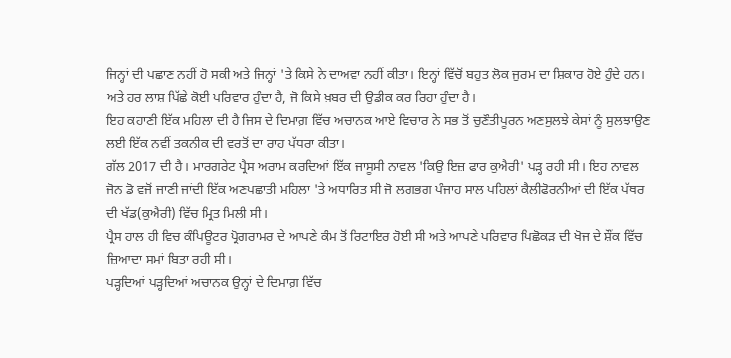ਜਿਨ੍ਹਾਂ ਦੀ ਪਛਾਣ ਨਹੀਂ ਹੋ ਸਕੀ ਅਤੇ ਜਿਨ੍ਹਾਂ 'ਤੇ ਕਿਸੇ ਨੇ ਦਾਅਵਾ ਨਹੀਂ ਕੀਤਾ। ਇਨ੍ਹਾਂ ਵਿੱਚੋਂ ਬਹੁਤ ਲੋਕ ਜੁਰਮ ਦਾ ਸ਼ਿਕਾਰ ਹੋਏ ਹੁੰਦੇ ਹਨ। ਅਤੇ ਹਰ ਲਾਸ਼ ਪਿੱਛੇ ਕੋਈ ਪਰਿਵਾਰ ਹੁੰਦਾ ਹੈ, ਜੋ ਕਿਸੇ ਖ਼ਬਰ ਦੀ ਉਡੀਕ ਕਰ ਰਿਹਾ ਹੁੰਦਾ ਹੈ।
ਇਹ ਕਹਾਣੀ ਇੱਕ ਮਹਿਲਾ ਦੀ ਹੈ ਜਿਸ ਦੇ ਦਿਮਾਗ਼ ਵਿੱਚ ਅਚਾਨਕ ਆਏ ਵਿਚਾਰ ਨੇ ਸਭ ਤੋਂ ਚੁਣੌਤੀਪੂਰਨ ਅਣਸੁਲਝੇ ਕੇਸਾਂ ਨੂੰ ਸੁਲਝਾਉਣ ਲਈ ਇੱਕ ਨਵੀਂ ਤਕਨੀਕ ਦੀ ਵਰਤੋਂ ਦਾ ਰਾਹ ਪੱਧਰਾ ਕੀਤਾ।
ਗੱਲ 2017 ਦੀ ਹੈ। ਮਾਰਗਰੇਟ ਪ੍ਰੈਸ ਅਰਾਮ ਕਰਦਿਆਂ ਇੱਕ ਜਾਸੂਸੀ ਨਾਵਲ 'ਕਿਉ ਇਜ਼ ਫਾਰ ਕੁਐਰੀ' ਪੜ੍ਹ ਰਹੀ ਸੀ। ਇਹ ਨਾਵਲ ਜੋਨ ਡੋ ਵਜੋਂ ਜਾਣੀ ਜਾਂਦੀ ਇੱਕ ਅਣਪਛਾਤੀ ਮਹਿਲਾ 'ਤੇ ਅਧਾਰਿਤ ਸੀ ਜੋ ਲਗਭਗ ਪੰਜਾਹ ਸਾਲ ਪਹਿਲਾਂ ਕੈਲੀਫੋਰਨੀਆਂ ਦੀ ਇੱਕ ਪੱਥਰ ਦੀ ਖੱਡ(ਕੁਐਰੀ) ਵਿੱਚ ਮ੍ਰਿਤ ਮਿਲੀ ਸੀ।
ਪ੍ਰੈਸ ਹਾਲ ਹੀ ਵਿਚ ਕੰਪਿਊਟਰ ਪ੍ਰੋਗਰਾਮਰ ਦੇ ਆਪਣੇ ਕੰਮ ਤੋਂ ਰਿਟਾਇਰ ਹੋਈ ਸੀ ਅਤੇ ਆਪਣੇ ਪਰਿਵਾਰ ਪਿਛੋਕੜ ਦੀ ਖੋਜ ਦੇ ਸ਼ੌਂਕ ਵਿੱਚ ਜ਼ਿਆਦਾ ਸਮਾਂ ਬਿਤਾ ਰਹੀ ਸੀ।
ਪੜ੍ਹਦਿਆਂ ਪੜ੍ਹਦਿਆਂ ਅਚਾਨਕ ਉਨ੍ਹਾਂ ਦੇ ਦਿਮਾਗ਼ ਵਿੱਚ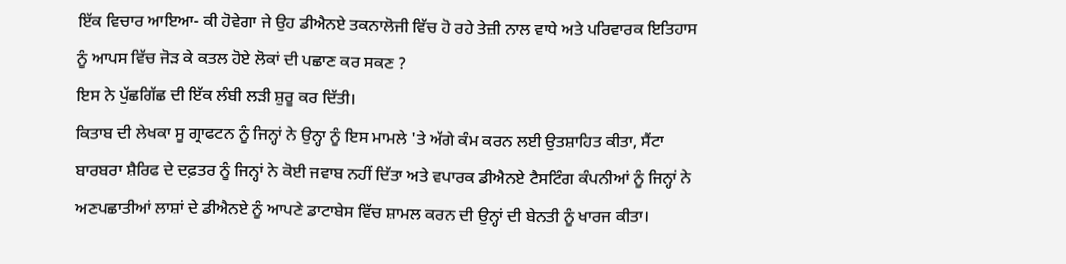ਇੱਕ ਵਿਚਾਰ ਆਇਆ- ਕੀ ਹੋਵੇਗਾ ਜੇ ਉਹ ਡੀਐਨਏ ਤਕਨਾਲੋਜੀ ਵਿੱਚ ਹੋ ਰਹੇ ਤੇਜ਼ੀ ਨਾਲ ਵਾਧੇ ਅਤੇ ਪਰਿਵਾਰਕ ਇਤਿਹਾਸ ਨੂੰ ਆਪਸ ਵਿੱਚ ਜੋੜ ਕੇ ਕਤਲ ਹੋਏ ਲੋਕਾਂ ਦੀ ਪਛਾਣ ਕਰ ਸਕਣ ?
ਇਸ ਨੇ ਪੁੱਛਗਿੱਛ ਦੀ ਇੱਕ ਲੰਬੀ ਲੜੀ ਸ਼ੁਰੂ ਕਰ ਦਿੱਤੀ।
ਕਿਤਾਬ ਦੀ ਲੇਖਕਾ ਸੂ ਗ੍ਰਾਫਟਨ ਨੂੰ ਜਿਨ੍ਹਾਂ ਨੇ ਉਨ੍ਹਾ ਨੂੰ ਇਸ ਮਾਮਲੇ 'ਤੇ ਅੱਗੇ ਕੰਮ ਕਰਨ ਲਈ ਉਤਸ਼ਾਹਿਤ ਕੀਤਾ, ਸੈਂਟਾ ਬਾਰਬਰਾ ਸ਼ੈਰਿਫ ਦੇ ਦਫ਼ਤਰ ਨੂੰ ਜਿਨ੍ਹਾਂ ਨੇ ਕੋਈ ਜਵਾਬ ਨਹੀਂ ਦਿੱਤਾ ਅਤੇ ਵਪਾਰਕ ਡੀਐਨਏ ਟੈਸਟਿੰਗ ਕੰਪਨੀਆਂ ਨੂੰ ਜਿਨ੍ਹਾਂ ਨੇ ਅਣਪਛਾਤੀਆਂ ਲਾਸ਼ਾਂ ਦੇ ਡੀਐਨਏ ਨੂੰ ਆਪਣੇ ਡਾਟਾਬੇਸ ਵਿੱਚ ਸ਼ਾਮਲ ਕਰਨ ਦੀ ਉਨ੍ਹਾਂ ਦੀ ਬੇਨਤੀ ਨੂੰ ਖਾਰਜ ਕੀਤਾ।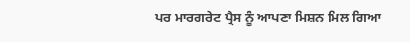ਪਰ ਮਾਰਗਰੇਟ ਪ੍ਰੈਸ ਨੂੰ ਆਪਣਾ ਮਿਸ਼ਨ ਮਿਲ ਗਿਆ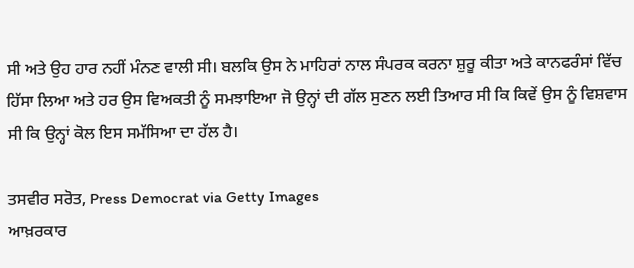ਸੀ ਅਤੇ ਉਹ ਹਾਰ ਨਹੀਂ ਮੰਨਣ ਵਾਲੀ ਸੀ। ਬਲਕਿ ਉਸ ਨੇ ਮਾਹਿਰਾਂ ਨਾਲ ਸੰਪਰਕ ਕਰਨਾ ਸ਼ੁਰੂ ਕੀਤਾ ਅਤੇ ਕਾਨਫਰੰਸਾਂ ਵਿੱਚ ਹਿੱਸਾ ਲਿਆ ਅਤੇ ਹਰ ਉਸ ਵਿਅਕਤੀ ਨੂੰ ਸਮਝਾਇਆ ਜੋ ਉਨ੍ਹਾਂ ਦੀ ਗੱਲ ਸੁਣਨ ਲਈ ਤਿਆਰ ਸੀ ਕਿ ਕਿਵੇਂ ਉਸ ਨੂੰ ਵਿਸ਼ਵਾਸ ਸੀ ਕਿ ਉਨ੍ਹਾਂ ਕੋਲ ਇਸ ਸਮੱਸਿਆ ਦਾ ਹੱਲ ਹੈ।

ਤਸਵੀਰ ਸਰੋਤ, Press Democrat via Getty Images
ਆਖ਼ਰਕਾਰ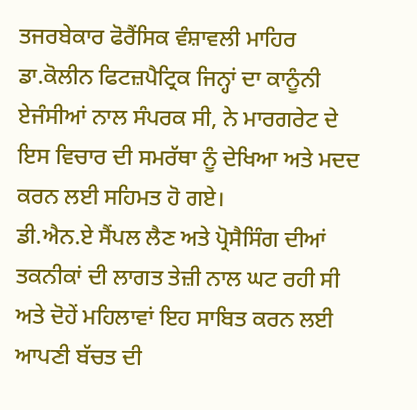ਤਜਰਬੇਕਾਰ ਫੋਰੈਂਸਿਕ ਵੰਸ਼ਾਵਲੀ ਮਾਹਿਰ ਡਾ.ਕੋਲੀਨ ਫਿਟਜ਼ਪੈਟ੍ਰਿਕ ਜਿਨ੍ਹਾਂ ਦਾ ਕਾਨੂੰਨੀ ਏਜੰਸੀਆਂ ਨਾਲ ਸੰਪਰਕ ਸੀ, ਨੇ ਮਾਰਗਰੇਟ ਦੇ ਇਸ ਵਿਚਾਰ ਦੀ ਸਮਰੱਥਾ ਨੂੰ ਦੇਖਿਆ ਅਤੇ ਮਦਦ ਕਰਨ ਲਈ ਸਹਿਮਤ ਹੋ ਗਏ।
ਡੀ.ਐਨ.ਏ ਸੈਂਪਲ ਲੈਣ ਅਤੇ ਪ੍ਰੋਸੈਸਿੰਗ ਦੀਆਂ ਤਕਨੀਕਾਂ ਦੀ ਲਾਗਤ ਤੇਜ਼ੀ ਨਾਲ ਘਟ ਰਹੀ ਸੀ ਅਤੇ ਦੋਹੇਂ ਮਹਿਲਾਵਾਂ ਇਹ ਸਾਬਿਤ ਕਰਨ ਲਈ ਆਪਣੀ ਬੱਚਤ ਦੀ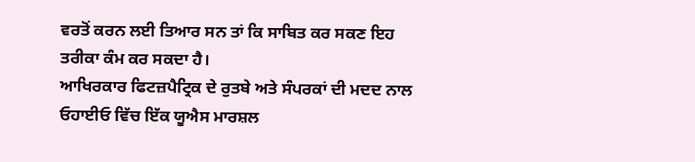ਵਰਤੋਂ ਕਰਨ ਲਈ ਤਿਆਰ ਸਨ ਤਾਂ ਕਿ ਸਾਬਿਤ ਕਰ ਸਕਣ ਇਹ ਤਰੀਕਾ ਕੰਮ ਕਰ ਸਕਦਾ ਹੈ।
ਆਖਿਰਕਾਰ ਫਿਟਜ਼ਪੈਟ੍ਰਿਕ ਦੇ ਰੁਤਬੇ ਅਤੇ ਸੰਪਰਕਾਂ ਦੀ ਮਦਦ ਨਾਲ ਓਹਾਈਓ ਵਿੱਚ ਇੱਕ ਯੂਐਸ ਮਾਰਸ਼ਲ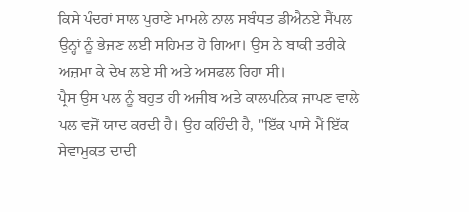ਕਿਸੇ ਪੰਦਰਾਂ ਸਾਲ ਪੁਰਾਣੇ ਮਾਮਲੇ ਨਾਲ ਸਬੰਧਤ ਡੀਐਨਏ ਸੈਂਪਲ ਉਨ੍ਹਾਂ ਨੂੰ ਭੇਜਣ ਲਈ ਸਹਿਮਤ ਹੋ ਗਿਆ। ਉਸ ਨੇ ਬਾਕੀ ਤਰੀਕੇ ਅਜ਼ਮਾ ਕੇ ਦੇਖ ਲਏ ਸੀ ਅਤੇ ਅਸਫਲ ਰਿਹਾ ਸੀ।
ਪ੍ਰੈਸ ਉਸ ਪਲ ਨੂੰ ਬਹੁਤ ਹੀ ਅਜੀਬ ਅਤੇ ਕਾਲਪਨਿਕ ਜਾਪਣ ਵਾਲੇ ਪਲ ਵਜੋਂ ਯਾਦ ਕਰਦੀ ਹੈ। ਉਹ ਕਹਿੰਦੀ ਹੈ, "ਇੱਕ ਪਾਸੇ ਮੈਂ ਇੱਕ ਸੇਵਾਮੁਕਤ ਦਾਦੀ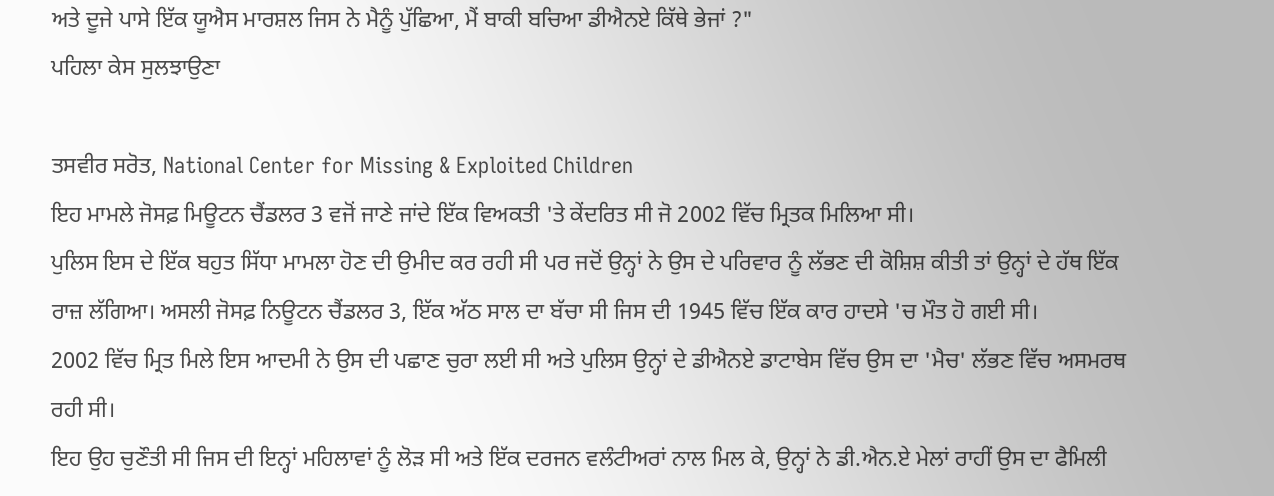ਅਤੇ ਦੂਜੇ ਪਾਸੇ ਇੱਕ ਯੂਐਸ ਮਾਰਸ਼ਲ ਜਿਸ ਨੇ ਮੈਨੂੰ ਪੁੱਛਿਆ, ਮੈਂ ਬਾਕੀ ਬਚਿਆ ਡੀਐਨਏ ਕਿੱਥੇ ਭੇਜਾਂ ?"
ਪਹਿਲਾ ਕੇਸ ਸੁਲਝਾਉਣਾ

ਤਸਵੀਰ ਸਰੋਤ, National Center for Missing & Exploited Children
ਇਹ ਮਾਮਲੇ ਜੋਸਫ਼ ਮਿਊਟਨ ਚੈਂਡਲਰ 3 ਵਜੋਂ ਜਾਣੇ ਜਾਂਦੇ ਇੱਕ ਵਿਅਕਤੀ 'ਤੇ ਕੇਂਦਰਿਤ ਸੀ ਜੋ 2002 ਵਿੱਚ ਮ੍ਰਿਤਕ ਮਿਲਿਆ ਸੀ।
ਪੁਲਿਸ ਇਸ ਦੇ ਇੱਕ ਬਹੁਤ ਸਿੱਧਾ ਮਾਮਲਾ ਹੋਣ ਦੀ ਉਮੀਦ ਕਰ ਰਹੀ ਸੀ ਪਰ ਜਦੋਂ ਉਨ੍ਹਾਂ ਨੇ ਉਸ ਦੇ ਪਰਿਵਾਰ ਨੂੰ ਲੱਭਣ ਦੀ ਕੋਸ਼ਿਸ਼ ਕੀਤੀ ਤਾਂ ਉਨ੍ਹਾਂ ਦੇ ਹੱਥ ਇੱਕ ਰਾਜ਼ ਲੱਗਿਆ। ਅਸਲੀ ਜੋਸਫ਼ ਨਿਊਟਨ ਚੈਂਡਲਰ 3, ਇੱਕ ਅੱਠ ਸਾਲ ਦਾ ਬੱਚਾ ਸੀ ਜਿਸ ਦੀ 1945 ਵਿੱਚ ਇੱਕ ਕਾਰ ਹਾਦਸੇ 'ਚ ਮੌਤ ਹੋ ਗਈ ਸੀ।
2002 ਵਿੱਚ ਮ੍ਰਿਤ ਮਿਲੇ ਇਸ ਆਦਮੀ ਨੇ ਉਸ ਦੀ ਪਛਾਣ ਚੁਰਾ ਲਈ ਸੀ ਅਤੇ ਪੁਲਿਸ ਉਨ੍ਹਾਂ ਦੇ ਡੀਐਨਏ ਡਾਟਾਬੇਸ ਵਿੱਚ ਉਸ ਦਾ 'ਮੈਚ' ਲੱਭਣ ਵਿੱਚ ਅਸਮਰਥ ਰਹੀ ਸੀ।
ਇਹ ਉਹ ਚੁਣੌਤੀ ਸੀ ਜਿਸ ਦੀ ਇਨ੍ਹਾਂ ਮਹਿਲਾਵਾਂ ਨੂੰ ਲੋੜ ਸੀ ਅਤੇ ਇੱਕ ਦਰਜਨ ਵਲੰਟੀਅਰਾਂ ਨਾਲ ਮਿਲ ਕੇ, ਉਨ੍ਹਾਂ ਨੇ ਡੀ.ਐਨ.ਏ ਮੇਲਾਂ ਰਾਹੀਂ ਉਸ ਦਾ ਫੈਮਿਲੀ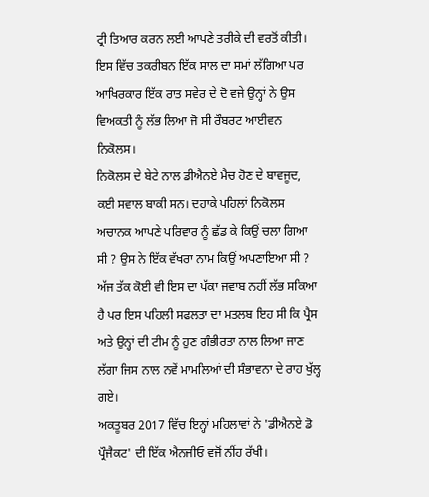ਟ੍ਰੀ ਤਿਆਰ ਕਰਨ ਲਈ ਆਪਣੇ ਤਰੀਕੇ ਦੀ ਵਰਤੋਂ ਕੀਤੀ।
ਇਸ ਵਿੱਚ ਤਕਰੀਬਨ ਇੱਕ ਸਾਲ ਦਾ ਸਮਾਂ ਲੱਗਿਆ ਪਰ ਆਖਿਰਕਾਰ ਇੱਕ ਰਾਤ ਸਵੇਰ ਦੇ ਦੋ ਵਜੇ ਉਨ੍ਹਾਂ ਨੇ ਉਸ ਵਿਅਕਤੀ ਨੂੰ ਲੱਭ ਲਿਆ ਜੋ ਸੀ ਰੌਬਰਟ ਆਈਵਨ ਨਿਕੋਲਸ।
ਨਿਕੋਲਸ ਦੇ ਬੇਟੇ ਨਾਲ ਡੀਐਨਏ ਮੈਚ ਹੋਣ ਦੇ ਬਾਵਜੂਦ, ਕਈ ਸਵਾਲ ਬਾਕੀ ਸਨ। ਦਹਾਕੇ ਪਹਿਲਾਂ ਨਿਕੋਲਸ ਅਚਾਨਕ ਆਪਣੇ ਪਰਿਵਾਰ ਨੂੰ ਛੱਡ ਕੇ ਕਿਉਂ ਚਲਾ ਗਿਆ ਸੀ ? ਉਸ ਨੇ ਇੱਕ ਵੱਖਰਾ ਨਾਮ ਕਿਉਂ ਅਪਣਾਇਆ ਸੀ ?
ਅੱਜ ਤੱਕ ਕੋਈ ਵੀ ਇਸ ਦਾ ਪੱਕਾ ਜਵਾਬ ਨਹੀਂ ਲੱਭ ਸਕਿਆ ਹੈ ਪਰ ਇਸ ਪਹਿਲੀ ਸਫਲਤਾ ਦਾ ਮਤਲਬ ਇਹ ਸੀ ਕਿ ਪ੍ਰੈਸ ਅਤੇ ਉਨ੍ਹਾਂ ਦੀ ਟੀਮ ਨੂੰ ਹੁਣ ਗੰਭੀਰਤਾ ਨਾਲ ਲਿਆ ਜਾਣ ਲੱਗਾ ਜਿਸ ਨਾਲ ਨਵੇਂ ਮਾਮਲਿਆਂ ਦੀ ਸੰਭਾਵਨਾ ਦੇ ਰਾਹ ਖੁੱਲ੍ਹ ਗਏ।
ਅਕਤੂਬਰ 2017 ਵਿੱਚ ਇਨ੍ਹਾਂ ਮਹਿਲਾਵਾਂ ਨੇ 'ਡੀਐਨਏ ਡੋ ਪ੍ਰੌਜੈਕਟ' ਦੀ ਇੱਕ ਐਨਜੀਓ ਵਜੋਂ ਨੀਂਹ ਰੱਖੀ।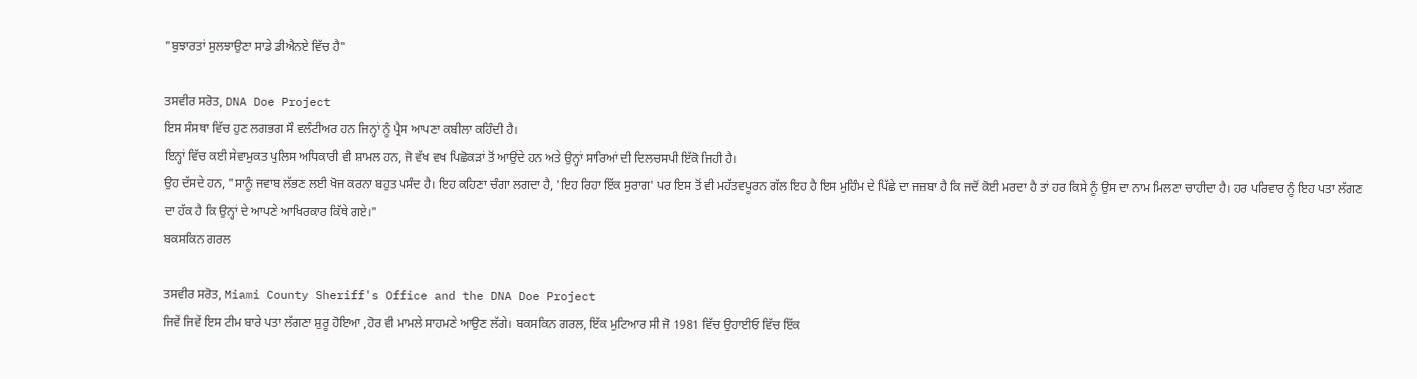"ਬੁਝਾਰਤਾਂ ਸੁਲਝਾਉਣਾ ਸਾਡੇ ਡੀਐਨਏ ਵਿੱਚ ਹੈ"

ਤਸਵੀਰ ਸਰੋਤ, DNA Doe Project
ਇਸ ਸੰਸਥਾ ਵਿੱਚ ਹੁਣ ਲਗਭਗ ਸੌ ਵਲੰਟੀਅਰ ਹਨ ਜਿਨ੍ਹਾਂ ਨੂੰ ਪ੍ਰੈਸ ਆਪਣਾ ਕਬੀਲਾ ਕਹਿੰਦੀ ਹੈ।
ਇਨ੍ਹਾਂ ਵਿੱਚ ਕਈ ਸੇਵਾਮੁਕਤ ਪੁਲਿਸ ਅਧਿਕਾਰੀ ਵੀ ਸ਼ਾਮਲ ਹਨ, ਜੋ ਵੱਖ ਵਖ ਪਿਛੋਕੜਾਂ ਤੋਂ ਆਉਂਦੇ ਹਨ ਅਤੇ ਉਨ੍ਹਾਂ ਸਾਰਿਆਂ ਦੀ ਦਿਲਚਸਪੀ ਇੱਕੋ ਜਿਹੀ ਹੈ।
ਉਹ ਦੱਸਦੇ ਹਨ, "ਸਾਨੂੰ ਜਵਾਬ ਲੱਭਣ ਲਈ ਖੋਜ ਕਰਨਾ ਬਹੁਤ ਪਸੰਦ ਹੈ। ਇਹ ਕਹਿਣਾ ਚੰਗਾ ਲਗਦਾ ਹੈ, 'ਇਹ ਰਿਹਾ ਇੱਕ ਸੁਰਾਗ' ਪਰ ਇਸ ਤੋਂ ਵੀ ਮਹੱਤਵਪੂਰਨ ਗੱਲ ਇਹ ਹੈ ਇਸ ਮੁਹਿੰਮ ਦੇ ਪਿੱਛੇ ਦਾ ਜਜ਼ਬਾ ਹੈ ਕਿ ਜਦੋਂ ਕੋਈ ਮਰਦਾ ਹੈ ਤਾਂ ਹਰ ਕਿਸੇ ਨੂੰ ਉਸ ਦਾ ਨਾਮ ਮਿਲਣਾ ਚਾਹੀਦਾ ਹੈ। ਹਰ ਪਰਿਵਾਰ ਨੂੰ ਇਹ ਪਤਾ ਲੱਗਣ ਦਾ ਹੱਕ ਹੈ ਕਿ ਉਨ੍ਹਾਂ ਦੇ ਆਪਣੇ ਆਖਿਰਕਾਰ ਕਿੱਥੇ ਗਏ।"
ਬਕਸਕਿਨ ਗਰਲ

ਤਸਵੀਰ ਸਰੋਤ, Miami County Sheriff's Office and the DNA Doe Project
ਜਿਵੇਂ ਜਿਵੇਂ ਇਸ ਟੀਮ ਬਾਰੇ ਪਤਾ ਲੱਗਣਾ ਸ਼ੁਰੂ ਹੋਇਆ ,ਹੋਰ ਵੀ ਮਾਮਲੇ ਸਾਹਮਣੇ ਆਉਣ ਲੱਗੇ। ਬਕਸਕਿਨ ਗਰਲ, ਇੱਕ ਮੁਟਿਆਰ ਸੀ ਜੋ 1981 ਵਿੱਚ ਉਹਾਈਓ ਵਿੱਚ ਇੱਕ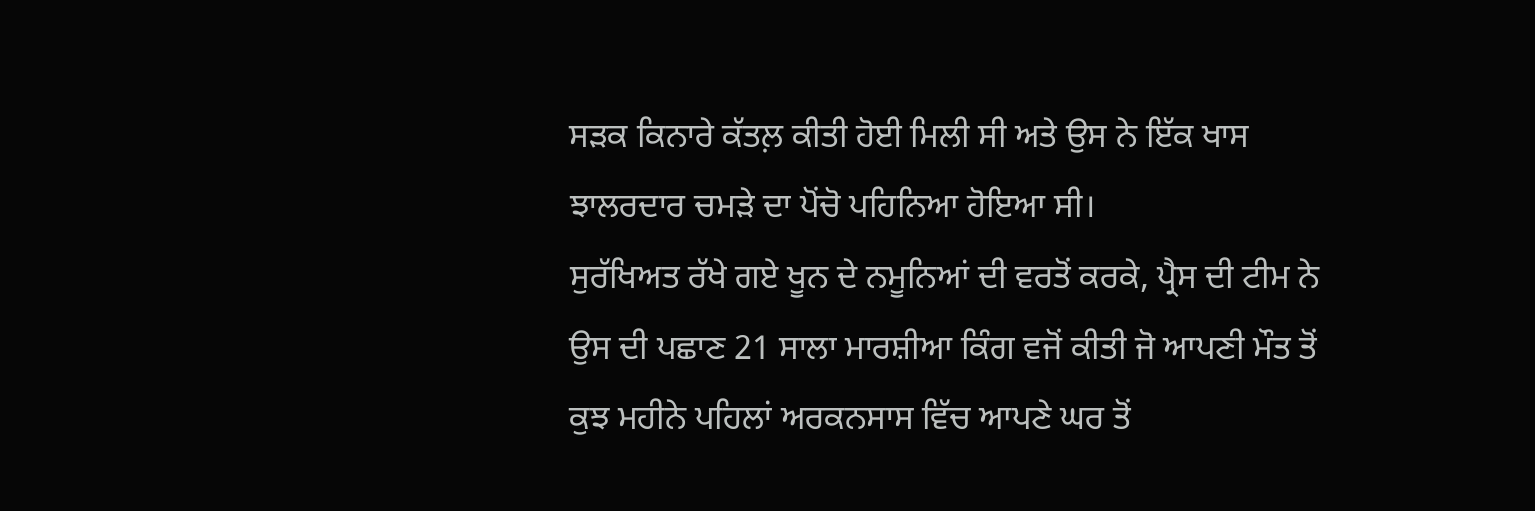ਸੜਕ ਕਿਨਾਰੇ ਕੱਤਲ਼ ਕੀਤੀ ਹੋਈ ਮਿਲੀ ਸੀ ਅਤੇ ਉਸ ਨੇ ਇੱਕ ਖਾਸ ਝਾਲਰਦਾਰ ਚਮੜੇ ਦਾ ਪੋਂਚੋ ਪਹਿਨਿਆ ਹੋਇਆ ਸੀ।
ਸੁਰੱਖਿਅਤ ਰੱਖੇ ਗਏ ਖੂਨ ਦੇ ਨਮੂਨਿਆਂ ਦੀ ਵਰਤੋਂ ਕਰਕੇ, ਪ੍ਰੈਸ ਦੀ ਟੀਮ ਨੇ ਉਸ ਦੀ ਪਛਾਣ 21 ਸਾਲਾ ਮਾਰਸ਼ੀਆ ਕਿੰਗ ਵਜੋਂ ਕੀਤੀ ਜੋ ਆਪਣੀ ਮੌਤ ਤੋਂ ਕੁਝ ਮਹੀਨੇ ਪਹਿਲਾਂ ਅਰਕਨਸਾਸ ਵਿੱਚ ਆਪਣੇ ਘਰ ਤੋਂ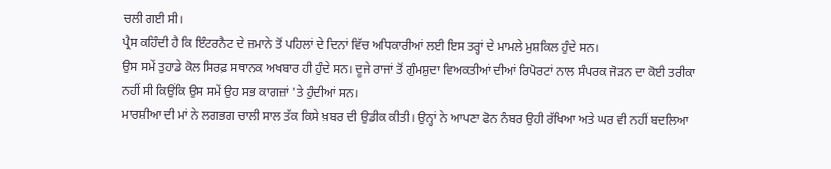ਚਲੀ ਗਈ ਸੀ।
ਪ੍ਰੈਸ ਕਹਿੰਦੀ ਹੈ ਕਿ ਇੰਟਰਨੈਟ ਦੇ ਜ਼ਮਾਨੇ ਤੋਂ ਪਹਿਲਾਂ ਦੇ ਦਿਨਾਂ ਵਿੱਚ ਅਧਿਕਾਰੀਆਂ ਲਈ ਇਸ ਤਰ੍ਹਾਂ ਦੇ ਮਾਮਲੇ ਮੁਸ਼ਕਿਲ ਹੁੰਦੇ ਸਨ।
ਉਸ ਸਮੇਂ ਤੁਹਾਡੇ ਕੋਲ ਸਿਰਫ਼ ਸਥਾਨਕ ਅਖਬਾਰ ਹੀ ਹੁੰਦੇ ਸਨ। ਦੂਜੇ ਰਾਜਾਂ ਤੋਂ ਗੁੰਮਸ਼ੁਦਾ ਵਿਅਕਤੀਆਂ ਦੀਆਂ ਰਿਪੋਰਟਾਂ ਨਾਲ ਸੰਪਰਕ ਜੋੜਨ ਦਾ ਕੋਈ ਤਰੀਕਾ ਨਹੀਂ ਸੀ ਕਿਉਂਕਿ ਉਸ ਸਮੇਂ ਉਹ ਸਭ ਕਾਗਜ਼ਾਂ 'ਤੇ ਹੁੰਦੀਆਂ ਸਨ।
ਮਾਰਸ਼ੀਆ ਦੀ ਮਾਂ ਨੇ ਲਗਭਗ ਚਾਲੀ ਸਾਲ ਤੱਕ ਕਿਸੇ ਖ਼ਬਰ ਦੀ ਉਡੀਕ ਕੀਤੀ। ਉਨ੍ਹਾਂ ਨੇ ਆਪਣਾ ਫੋਨ ਨੰਬਰ ਉਹੀ ਰੱਖਿਆ ਅਤੇ ਘਰ ਵੀ ਨਹੀਂ ਬਦਲਿਆ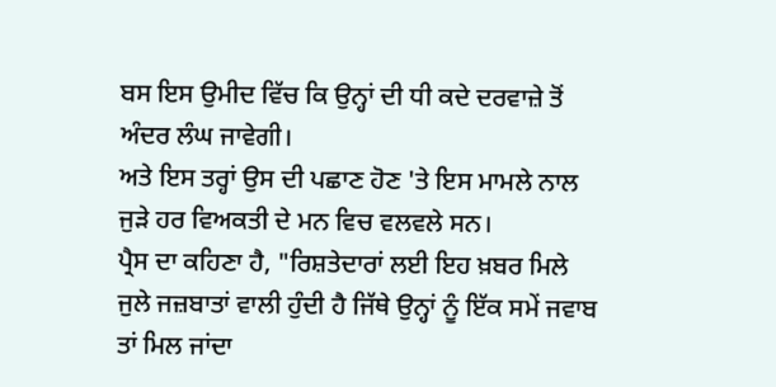ਬਸ ਇਸ ਉਮੀਦ ਵਿੱਚ ਕਿ ਉਨ੍ਹਾਂ ਦੀ ਧੀ ਕਦੇ ਦਰਵਾਜ਼ੇ ਤੋਂ ਅੰਦਰ ਲੰਘ ਜਾਵੇਗੀ।
ਅਤੇ ਇਸ ਤਰ੍ਹਾਂ ਉਸ ਦੀ ਪਛਾਣ ਹੋਣ 'ਤੇ ਇਸ ਮਾਮਲੇ ਨਾਲ ਜੁੜੇ ਹਰ ਵਿਅਕਤੀ ਦੇ ਮਨ ਵਿਚ ਵਲਵਲੇ ਸਨ।
ਪ੍ਰੈਸ ਦਾ ਕਹਿਣਾ ਹੈ, "ਰਿਸ਼ਤੇਦਾਰਾਂ ਲਈ ਇਹ ਖ਼ਬਰ ਮਿਲੇ ਜੁਲੇ ਜਜ਼ਬਾਤਾਂ ਵਾਲੀ ਹੁੰਦੀ ਹੈ ਜਿੱਥੇ ਉਨ੍ਹਾਂ ਨੂੰ ਇੱਕ ਸਮੇਂ ਜਵਾਬ ਤਾਂ ਮਿਲ ਜਾਂਦਾ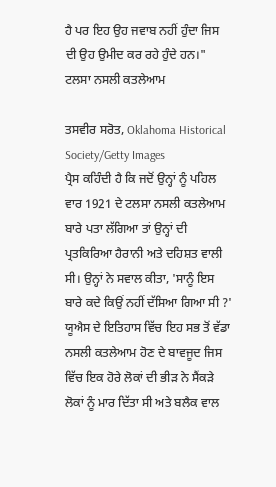ਹੈ ਪਰ ਇਹ ਉਹ ਜਵਾਬ ਨਹੀਂ ਹੁੰਦਾ ਜਿਸ ਦੀ ਉਹ ਉਮੀਦ ਕਰ ਰਹੇ ਹੁੰਦੇ ਹਨ।"
ਟਲਸਾ ਨਸਲੀ ਕਤਲੇਆਮ

ਤਸਵੀਰ ਸਰੋਤ, Oklahoma Historical Society/Getty Images
ਪ੍ਰੈਸ ਕਹਿੰਦੀ ਹੈ ਕਿ ਜਦੋਂ ਉਨ੍ਹਾਂ ਨੂੰ ਪਹਿਲ ਵਾਰ 1921 ਦੇ ਟਲਸਾ ਨਸਲੀ ਕਤਲੇਆਮ ਬਾਰੇ ਪਤਾ ਲੱਗਿਆ ਤਾਂ ਉਨ੍ਹਾਂ ਦੀ ਪ੍ਰਤਕਿਰਿਆ ਹੈਰਾਨੀ ਅਤੇ ਦਹਿਸ਼ਤ ਵਾਲੀ ਸੀ। ਉਨ੍ਹਾਂ ਨੇ ਸਵਾਲ ਕੀਤਾ, 'ਸਾਨੂੰ ਇਸ ਬਾਰੇ ਕਦੇ ਕਿਉਂ ਨਹੀਂ ਦੱਸਿਆ ਗਿਆ ਸੀ ?'
ਯੂਐਸ ਦੇ ਇਤਿਹਾਸ ਵਿੱਚ ਇਹ ਸਭ ਤੋਂ ਵੱਡਾ ਨਸਲੀ ਕਤਲੇਆਮ ਹੋਣ ਦੇ ਬਾਵਜੂਦ ਜਿਸ ਵਿੱਚ ਇਕ ਹੋਰੇ ਲੋਕਾਂ ਦੀ ਭੀੜ ਨੇ ਸੈਂਕੜੇ ਲੋਕਾਂ ਨੂੰ ਮਾਰ ਦਿੱਤਾ ਸੀ ਅਤੇ ਬਲੈਕ ਵਾਲ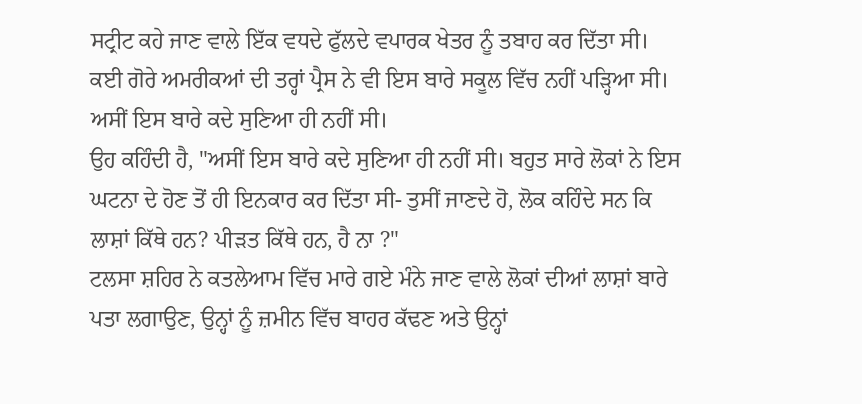ਸਟ੍ਰੀਟ ਕਹੇ ਜਾਣ ਵਾਲੇ ਇੱਕ ਵਧਦੇ ਫੁੱਲਦੇ ਵਪਾਰਕ ਖੇਤਰ ਨੂੰ ਤਬਾਹ ਕਰ ਦਿੱਤਾ ਸੀ।
ਕਈ ਗੋਰੇ ਅਮਰੀਕਆਂ ਦੀ ਤਰ੍ਹਾਂ ਪ੍ਰੈਸ ਨੇ ਵੀ ਇਸ ਬਾਰੇ ਸਕੂਲ ਵਿੱਚ ਨਹੀਂ ਪੜ੍ਹਿਆ ਸੀ। ਅਸੀਂ ਇਸ ਬਾਰੇ ਕਦੇ ਸੁਣਿਆ ਹੀ ਨਹੀਂ ਸੀ।
ਉਹ ਕਹਿੰਦੀ ਹੈ, "ਅਸੀਂ ਇਸ ਬਾਰੇ ਕਦੇ ਸੁਣਿਆ ਹੀ ਨਹੀਂ ਸੀ। ਬਹੁਤ ਸਾਰੇ ਲੋਕਾਂ ਨੇ ਇਸ ਘਟਨਾ ਦੇ ਹੋਣ ਤੋਂ ਹੀ ਇਨਕਾਰ ਕਰ ਦਿੱਤਾ ਸੀ- ਤੁਸੀਂ ਜਾਣਦੇ ਹੋ, ਲੋਕ ਕਹਿੰਦੇ ਸਨ ਕਿ ਲਾਸ਼ਾਂ ਕਿੱਥੇ ਹਨ? ਪੀੜਤ ਕਿੱਥੇ ਹਨ, ਹੈ ਨਾ ?"
ਟਲਸਾ ਸ਼ਹਿਰ ਨੇ ਕਤਲੇਆਮ ਵਿੱਚ ਮਾਰੇ ਗਏ ਮੰਨੇ ਜਾਣ ਵਾਲੇ ਲੋਕਾਂ ਦੀਆਂ ਲਾਸ਼ਾਂ ਬਾਰੇ ਪਤਾ ਲਗਾਉਣ, ਉਨ੍ਹਾਂ ਨੂੰ ਜ਼ਮੀਨ ਵਿੱਚ ਬਾਹਰ ਕੱਢਣ ਅਤੇ ਉਨ੍ਹਾਂ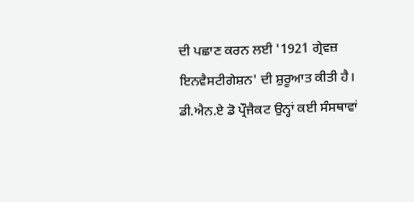ਦੀ ਪਛਾਣ ਕਰਨ ਲਈ '1921 ਗ੍ਰੇਵਜ਼ ਇਨਵੈਸਟੀਗੇਸ਼ਨ' ਦੀ ਸ਼ੁਰੂਆਤ ਕੀਤੀ ਹੈ।
ਡੀ.ਐਨ.ਏ ਡੋ ਪ੍ਰੌਜੈਕਟ ਉਨ੍ਹਾਂ ਕਈ ਸੰਸਥਾਵਾਂ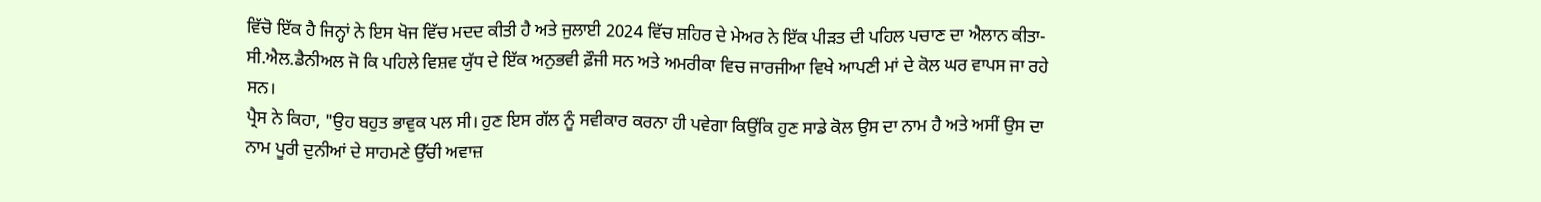ਵਿੱਚੋ ਇੱਕ ਹੈ ਜਿਨ੍ਹਾਂ ਨੇ ਇਸ ਖੋਜ ਵਿੱਚ ਮਦਦ ਕੀਤੀ ਹੈ ਅਤੇ ਜੁਲਾਈ 2024 ਵਿੱਚ ਸ਼ਹਿਰ ਦੇ ਮੇਅਰ ਨੇ ਇੱਕ ਪੀੜਤ ਦੀ ਪਹਿਲ ਪਚਾਣ ਦਾ ਐਲਾਨ ਕੀਤਾ- ਸੀ.ਐਲ.ਡੈਨੀਅਲ ਜੋ ਕਿ ਪਹਿਲੇ ਵਿਸ਼ਵ ਯੁੱਧ ਦੇ ਇੱਕ ਅਨੁਭਵੀ ਫ਼ੌਜੀ ਸਨ ਅਤੇ ਅਮਰੀਕਾ ਵਿਚ ਜਾਰਜੀਆ ਵਿਖੇ ਆਪਣੀ ਮਾਂ ਦੇ ਕੋਲ ਘਰ ਵਾਪਸ ਜਾ ਰਹੇ ਸਨ।
ਪ੍ਰੈਸ ਨੇ ਕਿਹਾ, "ਉਹ ਬਹੁਤ ਭਾਵੁਕ ਪਲ ਸੀ। ਹੁਣ ਇਸ ਗੱਲ ਨੂੰ ਸਵੀਕਾਰ ਕਰਨਾ ਹੀ ਪਵੇਗਾ ਕਿਉਂਕਿ ਹੁਣ ਸਾਡੇ ਕੋਲ ਉਸ ਦਾ ਨਾਮ ਹੈ ਅਤੇ ਅਸੀਂ ਉਸ ਦਾ ਨਾਮ ਪੂਰੀ ਦੁਨੀਆਂ ਦੇ ਸਾਹਮਣੇ ਉੱਚੀ ਅਵਾਜ਼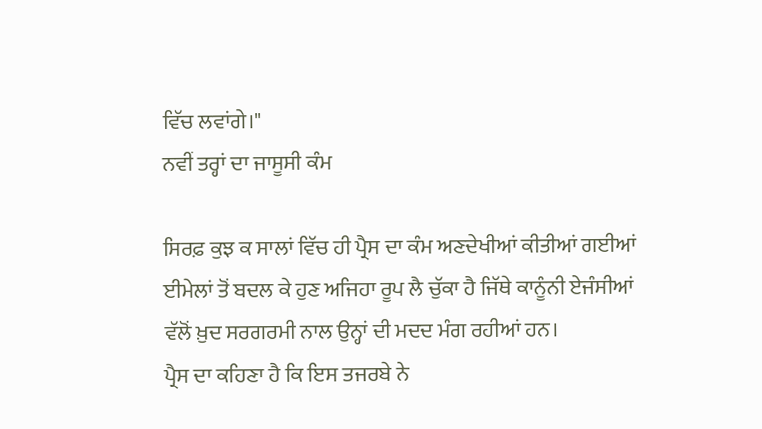ਵਿੱਚ ਲਵਾਂਗੇ।"
ਨਵੀਂ ਤਰ੍ਹਾਂ ਦਾ ਜਾਸੂਸੀ ਕੰਮ

ਸਿਰਫ਼ ਕੁਝ ਕ ਸਾਲਾਂ ਵਿੱਚ ਹੀ ਪ੍ਰੈਸ ਦਾ ਕੰਮ ਅਣਦੇਖੀਆਂ ਕੀਤੀਆਂ ਗਈਆਂ ਈਮੇਲਾਂ ਤੋਂ ਬਦਲ ਕੇ ਹੁਣ ਅਜਿਹਾ ਰੂਪ ਲੈ ਚੁੱਕਾ ਹੈ ਜਿੱਥੇ ਕਾਨੂੰਨੀ ਏਜੰਸੀਆਂ ਵੱਲੋਂ ਖ਼ੁਦ ਸਰਗਰਮੀ ਨਾਲ ਉਨ੍ਹਾਂ ਦੀ ਮਦਦ ਮੰਗ ਰਹੀਆਂ ਹਨ।
ਪ੍ਰੈਸ ਦਾ ਕਹਿਣਾ ਹੈ ਕਿ ਇਸ ਤਜਰਬੇ ਨੇ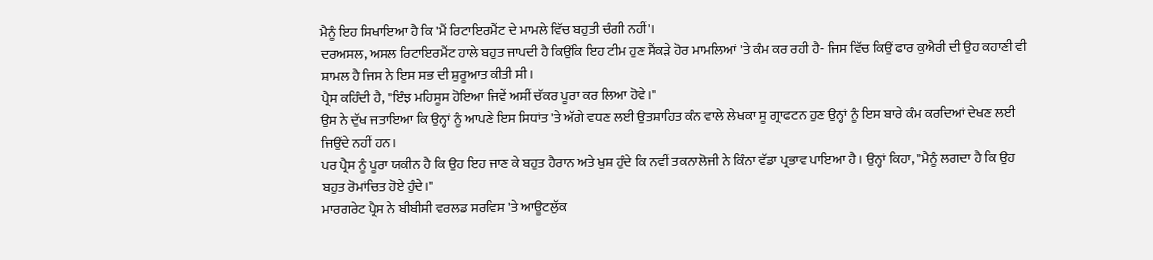ਮੈਨੂੰ ਇਹ ਸਿਖਾਇਆ ਹੈ ਕਿ 'ਮੈਂ ਰਿਟਾਇਰਮੈਂਟ ਦੇ ਮਾਮਲੇ ਵਿੱਚ ਬਹੁਤੀ ਚੰਗੀ ਨਹੀਂ'।
ਦਰਅਸਲ, ਅਸਲ ਰਿਟਾਇਰਮੈਂਟ ਹਾਲੇ ਬਹੁਤ ਜਾਪਦੀ ਹੈ ਕਿਉਂਕਿ ਇਹ ਟੀਮ ਹੁਣ ਸੈਂਕੜੇ ਹੋਰ ਮਾਮਲਿਆਂ 'ਤੇ ਕੰਮ ਕਰ ਰਹੀ ਹੈ- ਜਿਸ ਵਿੱਚ ਕਿਉਂ ਫਾਰ ਕੁਐਰੀ ਦੀ ਉਹ ਕਹਾਣੀ ਵੀ ਸ਼ਾਮਲ ਹੈ ਜਿਸ ਨੇ ਇਸ ਸਭ ਦੀ ਸ਼ੁਰੂਆਤ ਕੀਤੀ ਸੀ।
ਪ੍ਰੈਸ ਕਹਿੰਦੀ ਹੈ, "ਇੰਝ ਮਹਿਸੂਸ ਹੋਇਆ ਜਿਵੇਂ ਅਸੀਂ ਚੱਕਰ ਪੂਰਾ ਕਰ ਲਿਆ ਹੋਵੇ।"
ਉਸ ਨੇ ਦੁੱਖ ਜਤਾਇਆ ਕਿ ਉਨ੍ਹਾਂ ਨੂੰ ਆਪਣੇ ਇਸ ਸਿਧਾਂਤ 'ਤੇ ਅੱਗੇ ਵਧਣ ਲਈ ਉਤਸ਼ਾਹਿਤ ਕੰਨ ਵਾਲੇ ਲੇਖਕਾ ਸੂ ਗ੍ਰਾਫਟਨ ਹੁਣ ਉਨ੍ਹਾਂ ਨੂੰ ਇਸ ਬਾਰੇ ਕੰਮ ਕਰਦਿਆਂ ਦੇਖਣ ਲਈ ਜਿਉਂਦੇ ਨਹੀਂ ਹਨ।
ਪਰ ਪ੍ਰੈਸ ਨੂੰ ਪੂਰਾ ਯਕੀਨ ਹੈ ਕਿ ਉਹ ਇਹ ਜਾਣ ਕੇ ਬਹੁਤ ਹੈਰਾਨ ਅਤੇ ਖੁਸ਼ ਹੁੰਦੇ ਕਿ ਨਵੀਂ ਤਕਨਾਲੋਜੀ ਨੇ ਕਿੰਨਾ ਵੱਡਾ ਪ੍ਰਭਾਵ ਪਾਇਆ ਹੈ। ਉਨ੍ਹਾਂ ਕਿਹਾ, "ਮੈਨੂੰ ਲਗਦਾ ਹੈ ਕਿ ਉਹ ਬਹੁਤ ਰੋਮਾਂਚਿਤ ਹੋਏ ਹੁੰਦੇ।"
ਮਾਰਗਰੇਟ ਪ੍ਰੈਸ ਨੇ ਬੀਬੀਸੀ ਵਰਲਡ ਸਰਵਿਸ 'ਤੇ ਆਊਟਲੁੱਕ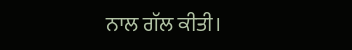ਨਾਲ ਗੱਲ ਕੀਤੀ।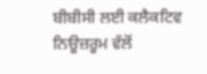ਬੀਬੀਸੀ ਲਈ ਕਲੈਕਟਿਵ ਨਿਊਜ਼ਰੂਮ ਵੱਲੋਂ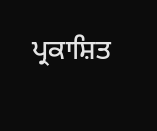ਪ੍ਰਕਾਸ਼ਿਤ